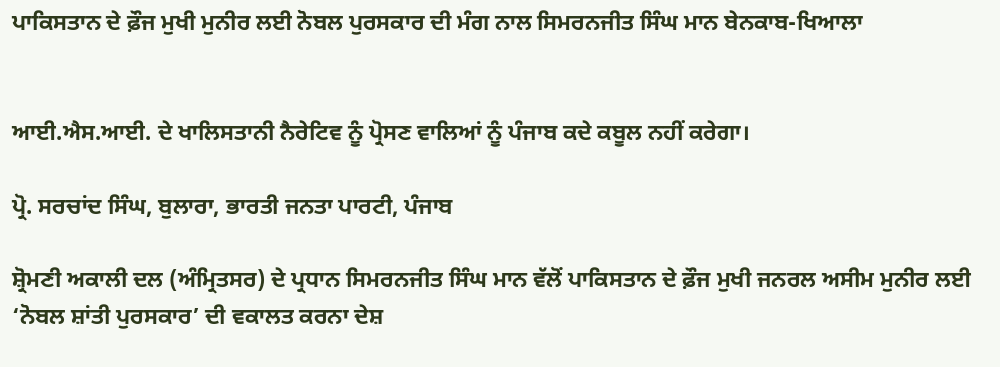ਪਾਕਿਸਤਾਨ ਦੇ ਫ਼ੌਜ ਮੁਖੀ ਮੁਨੀਰ ਲਈ ਨੋਬਲ ਪੁਰਸਕਾਰ ਦੀ ਮੰਗ ਨਾਲ ਸਿਮਰਨਜੀਤ ਸਿੰਘ ਮਾਨ ਬੇਨਕਾਬ-ਖਿਆਲਾ


ਆਈ.ਐਸ.ਆਈ. ਦੇ ਖਾਲਿਸਤਾਨੀ ਨੈਰੇਟਿਵ ਨੂੰ ਪ੍ਰੋਸਣ ਵਾਲਿਆਂ ਨੂੰ ਪੰਜਾਬ ਕਦੇ ਕਬੂਲ ਨਹੀਂ ਕਰੇਗਾ।

ਪ੍ਰੋ. ਸਰਚਾਂਦ ਸਿੰਘ, ਬੁਲਾਰਾ, ਭਾਰਤੀ ਜਨਤਾ ਪਾਰਟੀ, ਪੰਜਾਬ

ਸ਼੍ਰੋਮਣੀ ਅਕਾਲੀ ਦਲ (ਅੰਮ੍ਰਿਤਸਰ) ਦੇ ਪ੍ਰਧਾਨ ਸਿਮਰਨਜੀਤ ਸਿੰਘ ਮਾਨ ਵੱਲੋਂ ਪਾਕਿਸਤਾਨ ਦੇ ਫ਼ੌਜ ਮੁਖੀ ਜਨਰਲ ਅਸੀਮ ਮੁਨੀਰ ਲਈ ‘ਨੋਬਲ ਸ਼ਾਂਤੀ ਪੁਰਸਕਾਰ’ ਦੀ ਵਕਾਲਤ ਕਰਨਾ ਦੇਸ਼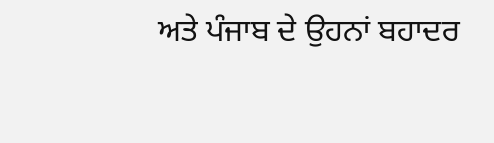ਅਤੇ ਪੰਜਾਬ ਦੇ ਉਹਨਾਂ ਬਹਾਦਰ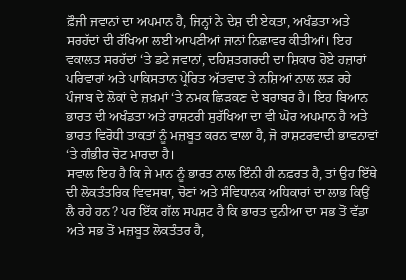ਫ਼ੌਜੀ ਜਵਾਨਾਂ ਦਾ ਅਪਮਾਨ ਹੈ, ਜਿਨ੍ਹਾਂ ਨੇ ਦੇਸ਼ ਦੀ ਏਕਤਾ, ਅਖੰਡਤਾ ਅਤੇ ਸਰਹੱਦਾਂ ਦੀ ਰੱਖਿਆ ਲਈ ਆਪਣੀਆਂ ਜਾਨਾਂ ਨਿਛਾਵਰ ਕੀਤੀਆਂ। ਇਹ ਵਕਾਲਤ ਸਰਹੱਦਾਂ ‘ਤੇ ਡਟੇ ਜਵਾਨਾਂ, ਦਹਿਸ਼ਤਗਰਦੀ ਦਾ ਸ਼ਿਕਾਰ ਹੋਏ ਹਜ਼ਾਰਾਂ ਪਰਿਵਾਰਾਂ ਅਤੇ ਪਾਕਿਸਤਾਨ ਪ੍ਰੇਰਿਤ ਅੱਤਵਾਦ ਤੇ ਨਸ਼ਿਆਂ ਨਾਲ ਲੜ ਰਹੇ ਪੰਜਾਬ ਦੇ ਲੋਕਾਂ ਦੇ ਜ਼ਖ਼ਮਾਂ ‘ਤੇ ਨਮਕ ਛਿੜਕਣ ਦੇ ਬਰਾਬਰ ਹੈ। ਇਹ ਬਿਆਨ ਭਾਰਤ ਦੀ ਅਖੰਡਤਾ ਅਤੇ ਰਾਸ਼ਟਰੀ ਸੁਰੱਖਿਆ ਦਾ ਵੀ ਘੋਰ ਅਪਮਾਨ ਹੈ ਅਤੇ ਭਾਰਤ ਵਿਰੋਧੀ ਤਾਕਤਾਂ ਨੂੰ ਮਜ਼ਬੂਤ ਕਰਨ ਵਾਲਾ ਹੈ, ਜੋ ਰਾਸ਼ਟਰਵਾਦੀ ਭਾਵਨਾਵਾਂ ‘ਤੇ ਗੰਭੀਰ ਚੋਟ ਮਾਰਦਾ ਹੈ।
ਸਵਾਲ ਇਹ ਹੈ ਕਿ ਜੇ ਮਾਨ ਨੂੰ ਭਾਰਤ ਨਾਲ ਇੰਨੀ ਹੀ ਨਫ਼ਰਤ ਹੈ, ਤਾਂ ਉਹ ਇੱਥੇ ਦੀ ਲੋਕਤੰਤਰਿਕ ਵਿਵਸਥਾ, ਚੋਣਾਂ ਅਤੇ ਸੰਵਿਧਾਨਕ ਅਧਿਕਾਰਾਂ ਦਾ ਲਾਭ ਕਿਉਂ ਲੈ ਰਹੇ ਹਨ? ਪਰ ਇੱਕ ਗੱਲ ਸਪਸ਼ਟ ਹੈ ਕਿ ਭਾਰਤ ਦੁਨੀਆ ਦਾ ਸਭ ਤੋਂ ਵੱਡਾ ਅਤੇ ਸਭ ਤੋਂ ਮਜ਼ਬੂਤ ਲੋਕਤੰਤਰ ਹੈ,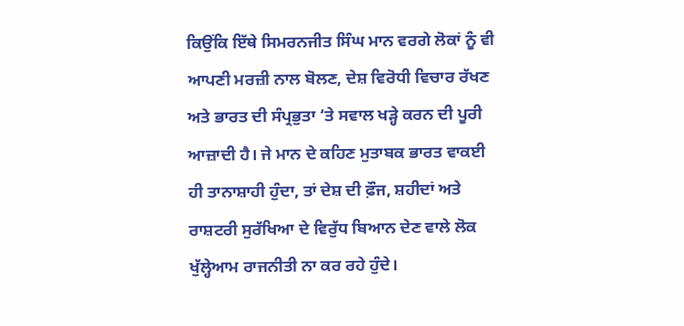ਕਿਉਂਕਿ ਇੱਥੇ ਸਿਮਰਨਜੀਤ ਸਿੰਘ ਮਾਨ ਵਰਗੇ ਲੋਕਾਂ ਨੂੰ ਵੀ ਆਪਣੀ ਮਰਜ਼ੀ ਨਾਲ ਬੋਲਣ, ਦੇਸ਼ ਵਿਰੋਧੀ ਵਿਚਾਰ ਰੱਖਣ ਅਤੇ ਭਾਰਤ ਦੀ ਸੰਪ੍ਰਭੁਤਾ ‘ਤੇ ਸਵਾਲ ਖੜ੍ਹੇ ਕਰਨ ਦੀ ਪੂਰੀ ਆਜ਼ਾਦੀ ਹੈ। ਜੇ ਮਾਨ ਦੇ ਕਹਿਣ ਮੁਤਾਬਕ ਭਾਰਤ ਵਾਕਈ ਹੀ ਤਾਨਾਸ਼ਾਹੀ ਹੁੰਦਾ, ਤਾਂ ਦੇਸ਼ ਦੀ ਫ਼ੌਜ, ਸ਼ਹੀਦਾਂ ਅਤੇ ਰਾਸ਼ਟਰੀ ਸੁਰੱਖਿਆ ਦੇ ਵਿਰੁੱਧ ਬਿਆਨ ਦੇਣ ਵਾਲੇ ਲੋਕ ਖੁੱਲ੍ਹੇਆਮ ਰਾਜਨੀਤੀ ਨਾ ਕਰ ਰਹੇ ਹੁੰਦੇ।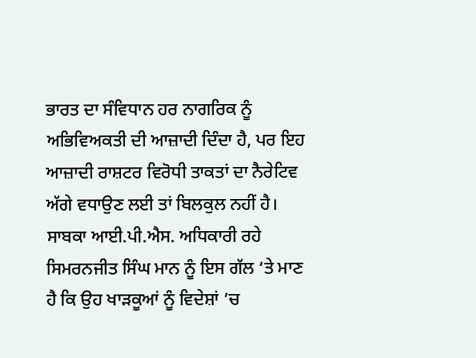ਭਾਰਤ ਦਾ ਸੰਵਿਧਾਨ ਹਰ ਨਾਗਰਿਕ ਨੂੰ ਅਭਿਵਿਅਕਤੀ ਦੀ ਆਜ਼ਾਦੀ ਦਿੰਦਾ ਹੈ, ਪਰ ਇਹ ਆਜ਼ਾਦੀ ਰਾਸ਼ਟਰ ਵਿਰੋਧੀ ਤਾਕਤਾਂ ਦਾ ਨੈਰੇਟਿਵ ਅੱਗੇ ਵਧਾਉਣ ਲਈ ਤਾਂ ਬਿਲਕੁਲ ਨਹੀਂ ਹੈ।
ਸਾਬਕਾ ਆਈ.ਪੀ.ਐਸ. ਅਧਿਕਾਰੀ ਰਹੇ ਸਿਮਰਨਜੀਤ ਸਿੰਘ ਮਾਨ ਨੂੰ ਇਸ ਗੱਲ ‘ਤੇ ਮਾਣ ਹੈ ਕਿ ਉਹ ਖਾੜਕੂਆਂ ਨੂੰ ਵਿਦੇਸ਼ਾਂ ’ਚ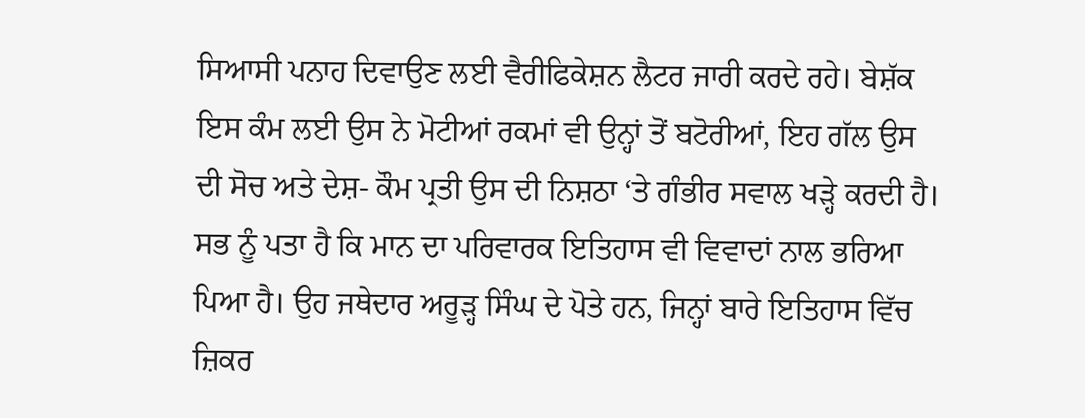ਸਿਆਸੀ ਪਨਾਹ ਦਿਵਾਉਣ ਲਈ ਵੈਰੀਫਿਕੇਸ਼ਨ ਲੈਟਰ ਜਾਰੀ ਕਰਦੇ ਰਹੇ। ਬੇਸ਼ੱਕ ਇਸ ਕੰਮ ਲਈ ਉਸ ਨੇ ਮੋਟੀਆਂ ਰਕਮਾਂ ਵੀ ਉਨ੍ਹਾਂ ਤੋਂ ਬਟੋਰੀਆਂ, ਇਹ ਗੱਲ ਉਸ ਦੀ ਸੋਚ ਅਤੇ ਦੇਸ਼- ਕੌਮ ਪ੍ਰਤੀ ਉਸ ਦੀ ਨਿਸ਼ਠਾ ‘ਤੇ ਗੰਭੀਰ ਸਵਾਲ ਖੜ੍ਹੇ ਕਰਦੀ ਹੈ।
ਸਭ ਨੂੰ ਪਤਾ ਹੈ ਕਿ ਮਾਨ ਦਾ ਪਰਿਵਾਰਕ ਇਤਿਹਾਸ ਵੀ ਵਿਵਾਦਾਂ ਨਾਲ ਭਰਿਆ ਪਿਆ ਹੈ। ਉਹ ਜਥੇਦਾਰ ਅਰੂੜ੍ਹ ਸਿੰਘ ਦੇ ਪੋਤੇ ਹਨ, ਜਿਨ੍ਹਾਂ ਬਾਰੇ ਇਤਿਹਾਸ ਵਿੱਚ ਜ਼ਿਕਰ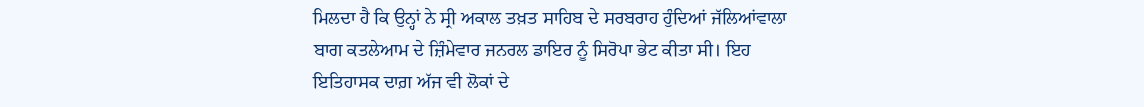ਮਿਲਦਾ ਹੈ ਕਿ ਉਨ੍ਹਾਂ ਨੇ ਸ੍ਰੀ ਅਕਾਲ ਤਖ਼ਤ ਸਾਹਿਬ ਦੇ ਸਰਬਰਾਹ ਹੁੰਦਿਆਂ ਜੱਲਿਆਂਵਾਲਾ ਬਾਗ ਕਤਲੇਆਮ ਦੇ ਜ਼ਿੰਮੇਵਾਰ ਜਨਰਲ ਡਾਇਰ ਨੂੰ ਸਿਰੋਪਾ ਭੇਟ ਕੀਤਾ ਸੀ। ਇਹ ਇਤਿਹਾਸਕ ਦਾਗ਼ ਅੱਜ ਵੀ ਲੋਕਾਂ ਦੇ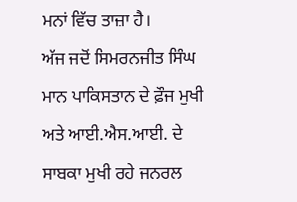ਮਨਾਂ ਵਿੱਚ ਤਾਜ਼ਾ ਹੈ।
ਅੱਜ ਜਦੋਂ ਸਿਮਰਨਜੀਤ ਸਿੰਘ ਮਾਨ ਪਾਕਿਸਤਾਨ ਦੇ ਫ਼ੌਜ ਮੁਖੀ ਅਤੇ ਆਈ.ਐਸ.ਆਈ. ਦੇ ਸਾਬਕਾ ਮੁਖੀ ਰਹੇ ਜਨਰਲ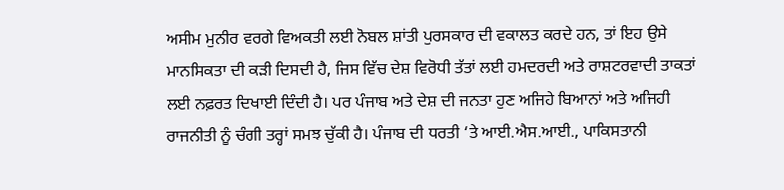ਅਸੀਮ ਮੁਨੀਰ ਵਰਗੇ ਵਿਅਕਤੀ ਲਈ ਨੋਬਲ ਸ਼ਾਂਤੀ ਪੁਰਸਕਾਰ ਦੀ ਵਕਾਲਤ ਕਰਦੇ ਹਨ, ਤਾਂ ਇਹ ਉਸੇ ਮਾਨਸਿਕਤਾ ਦੀ ਕੜੀ ਦਿਸਦੀ ਹੈ, ਜਿਸ ਵਿੱਚ ਦੇਸ਼ ਵਿਰੋਧੀ ਤੱਤਾਂ ਲਈ ਹਮਦਰਦੀ ਅਤੇ ਰਾਸ਼ਟਰਵਾਦੀ ਤਾਕਤਾਂ ਲਈ ਨਫ਼ਰਤ ਦਿਖਾਈ ਦਿੰਦੀ ਹੈ। ਪਰ ਪੰਜਾਬ ਅਤੇ ਦੇਸ਼ ਦੀ ਜਨਤਾ ਹੁਣ ਅਜਿਹੇ ਬਿਆਨਾਂ ਅਤੇ ਅਜਿਹੀ ਰਾਜਨੀਤੀ ਨੂੰ ਚੰਗੀ ਤਰ੍ਹਾਂ ਸਮਝ ਚੁੱਕੀ ਹੈ। ਪੰਜਾਬ ਦੀ ਧਰਤੀ ‘ਤੇ ਆਈ.ਐਸ.ਆਈ., ਪਾਕਿਸਤਾਨੀ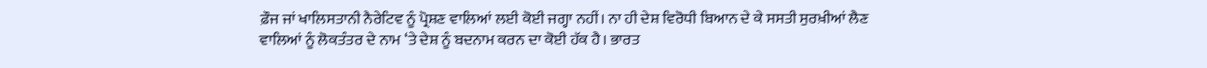ਫ਼ੌਜ ਜਾਂ ਖਾਲਿਸਤਾਨੀ ਨੈਰੇਟਿਵ ਨੂੰ ਪ੍ਰੋਸ਼ਣ ਵਾਲਿਆਂ ਲਈ ਕੋਈ ਜਗ੍ਹਾ ਨਹੀਂ। ਨਾ ਹੀ ਦੇਸ਼ ਵਿਰੋਧੀ ਬਿਆਨ ਦੇ ਕੇ ਸਸਤੀ ਸੁਰਖ਼ੀਆਂ ਲੈਣ ਵਾਲਿਆਂ ਨੂੰ ਲੋਕਤੰਤਰ ਦੇ ਨਾਮ ‘ਤੇ ਦੇਸ਼ ਨੂੰ ਬਦਨਾਮ ਕਰਨ ਦਾ ਕੋਈ ਹੱਕ ਹੈ। ਭਾਰਤ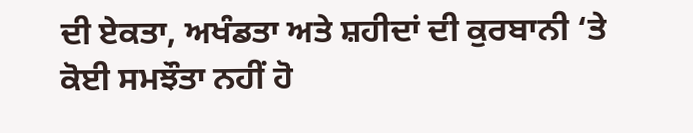ਦੀ ਏਕਤਾ, ਅਖੰਡਤਾ ਅਤੇ ਸ਼ਹੀਦਾਂ ਦੀ ਕੁਰਬਾਨੀ ‘ਤੇ ਕੋਈ ਸਮਝੌਤਾ ਨਹੀਂ ਹੋ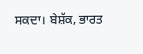ਸਕਦਾ। ਬੇਸ਼ੱਕ, ਭਾਰਤ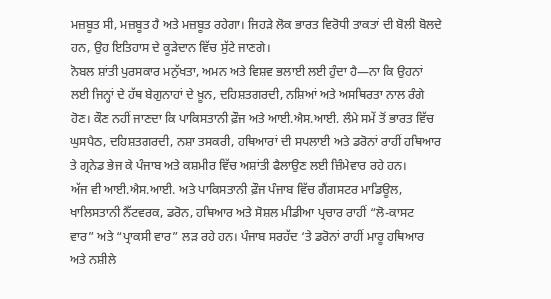ਮਜ਼ਬੂਤ ਸੀ, ਮਜ਼ਬੂਤ ਹੈ ਅਤੇ ਮਜ਼ਬੂਤ ਰਹੇਗਾ। ਜਿਹੜੇ ਲੋਕ ਭਾਰਤ ਵਿਰੋਧੀ ਤਾਕਤਾਂ ਦੀ ਬੋਲੀ ਬੋਲਦੇ ਹਨ, ਉਹ ਇਤਿਹਾਸ ਦੇ ਕੂੜੇਦਾਨ ਵਿੱਚ ਸੁੱਟੇ ਜਾਣਗੇ।
ਨੋਬਲ ਸ਼ਾਂਤੀ ਪੁਰਸਕਾਰ ਮਨੁੱਖਤਾ, ਅਮਨ ਅਤੇ ਵਿਸ਼ਵ ਭਲਾਈ ਲਈ ਹੁੰਦਾ ਹੈ—ਨਾ ਕਿ ਉਹਨਾਂ ਲਈ ਜਿਨ੍ਹਾਂ ਦੇ ਹੱਥ ਬੇਗੁਨਾਹਾਂ ਦੇ ਖ਼ੂਨ, ਦਹਿਸ਼ਤਗਰਦੀ, ਨਸ਼ਿਆਂ ਅਤੇ ਅਸਥਿਰਤਾ ਨਾਲ ਰੰਗੇ ਹੋਣ। ਕੌਣ ਨਹੀਂ ਜਾਣਦਾ ਕਿ ਪਾਕਿਸਤਾਨੀ ਫ਼ੌਜ ਅਤੇ ਆਈ.ਐਸ.ਆਈ. ਲੰਮੇ ਸਮੇਂ ਤੋਂ ਭਾਰਤ ਵਿੱਚ ਘੁਸਪੈਠ, ਦਹਿਸ਼ਤਗਰਦੀ, ਨਸ਼ਾ ਤਸਕਰੀ, ਹਥਿਆਰਾਂ ਦੀ ਸਪਲਾਈ ਅਤੇ ਡਰੋਨਾਂ ਰਾਹੀਂ ਹਥਿਆਰ ਤੇ ਗ੍ਰਨੇਡ ਭੇਜ ਕੇ ਪੰਜਾਬ ਅਤੇ ਕਸ਼ਮੀਰ ਵਿੱਚ ਅਸ਼ਾਂਤੀ ਫੈਲਾਉਣ ਲਈ ਜ਼ਿੰਮੇਵਾਰ ਰਹੇ ਹਨ।
ਅੱਜ ਵੀ ਆਈ.ਐਸ.ਆਈ. ਅਤੇ ਪਾਕਿਸਤਾਨੀ ਫ਼ੌਜ ਪੰਜਾਬ ਵਿੱਚ ਗੈਂਗਸਟਰ ਮਾਡਿਊਲ, ਖਾਲਿਸਤਾਨੀ ਨੈੱਟਵਰਕ, ਡਰੋਨ, ਹਥਿਆਰ ਅਤੇ ਸੋਸ਼ਲ ਮੀਡੀਆ ਪ੍ਰਚਾਰ ਰਾਹੀਂ “ਲੋ-ਕਾਸਟ ਵਾਰ” ਅਤੇ “ਪ੍ਰਾਕਸੀ ਵਾਰ” ਲੜ ਰਹੇ ਹਨ। ਪੰਜਾਬ ਸਰਹੱਦ ‘ਤੇ ਡਰੋਨਾਂ ਰਾਹੀਂ ਮਾਰੂ ਹਥਿਆਰ ਅਤੇ ਨਸ਼ੀਲੇ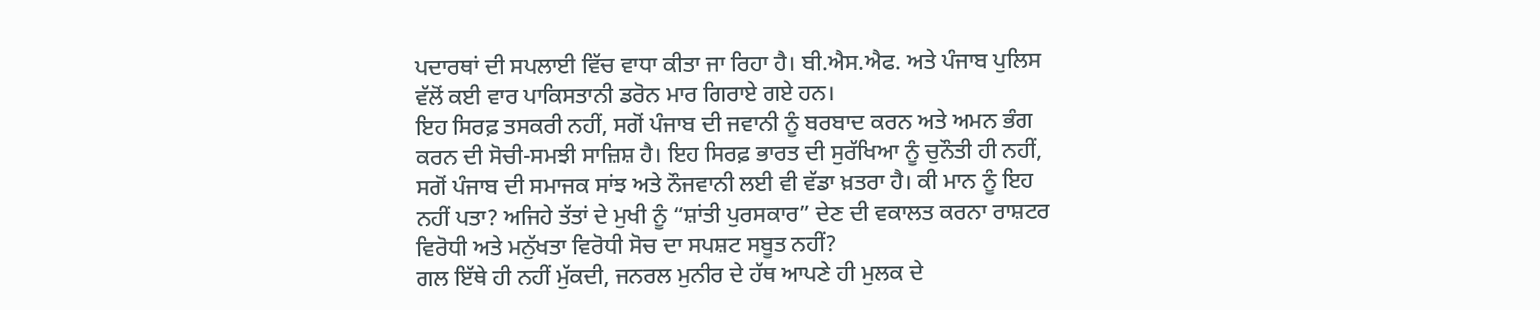ਪਦਾਰਥਾਂ ਦੀ ਸਪਲਾਈ ਵਿੱਚ ਵਾਧਾ ਕੀਤਾ ਜਾ ਰਿਹਾ ਹੈ। ਬੀ.ਐਸ.ਐਫ. ਅਤੇ ਪੰਜਾਬ ਪੁਲਿਸ ਵੱਲੋਂ ਕਈ ਵਾਰ ਪਾਕਿਸਤਾਨੀ ਡਰੋਨ ਮਾਰ ਗਿਰਾਏ ਗਏ ਹਨ।
ਇਹ ਸਿਰਫ਼ ਤਸਕਰੀ ਨਹੀਂ, ਸਗੋਂ ਪੰਜਾਬ ਦੀ ਜਵਾਨੀ ਨੂੰ ਬਰਬਾਦ ਕਰਨ ਅਤੇ ਅਮਨ ਭੰਗ ਕਰਨ ਦੀ ਸੋਚੀ-ਸਮਝੀ ਸਾਜ਼ਿਸ਼ ਹੈ। ਇਹ ਸਿਰਫ਼ ਭਾਰਤ ਦੀ ਸੁਰੱਖਿਆ ਨੂੰ ਚੁਨੌਤੀ ਹੀ ਨਹੀਂ, ਸਗੋਂ ਪੰਜਾਬ ਦੀ ਸਮਾਜਕ ਸਾਂਝ ਅਤੇ ਨੌਜਵਾਨੀ ਲਈ ਵੀ ਵੱਡਾ ਖ਼ਤਰਾ ਹੈ। ਕੀ ਮਾਨ ਨੂੰ ਇਹ ਨਹੀਂ ਪਤਾ? ਅਜਿਹੇ ਤੱਤਾਂ ਦੇ ਮੁਖੀ ਨੂੰ “ਸ਼ਾਂਤੀ ਪੁਰਸਕਾਰ” ਦੇਣ ਦੀ ਵਕਾਲਤ ਕਰਨਾ ਰਾਸ਼ਟਰ ਵਿਰੋਧੀ ਅਤੇ ਮਨੁੱਖਤਾ ਵਿਰੋਧੀ ਸੋਚ ਦਾ ਸਪਸ਼ਟ ਸਬੂਤ ਨਹੀਂ?
ਗਲ ਇੱਥੇ ਹੀ ਨਹੀਂ ਮੁੱਕਦੀ, ਜਨਰਲ ਮੁਨੀਰ ਦੇ ਹੱਥ ਆਪਣੇ ਹੀ ਮੁਲਕ ਦੇ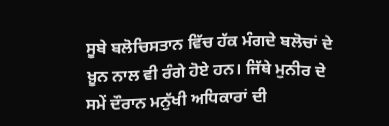ਸੂਬੇ ਬਲੋਚਿਸਤਾਨ ਵਿੱਚ ਹੱਕ ਮੰਗਦੇ ਬਲੋਚਾਂ ਦੇ ਖ਼ੂਨ ਨਾਲ ਵੀ ਰੰਗੇ ਹੋਏ ਹਨ। ਜਿੱਥੇ ਮੁਨੀਰ ਦੇ ਸਮੇਂ ਦੌਰਾਨ ਮਨੁੱਖੀ ਅਧਿਕਾਰਾਂ ਦੀ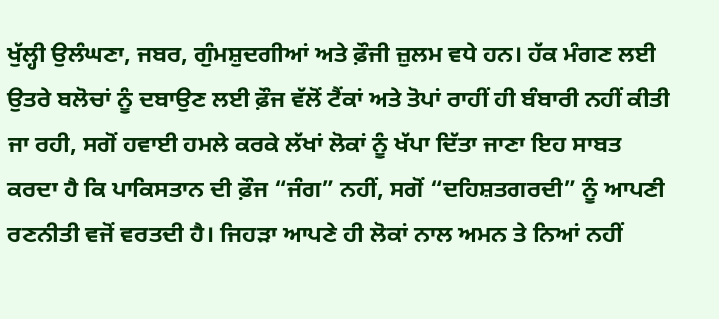ਖੁੱਲ੍ਹੀ ਉਲੰਘਣਾ, ਜਬਰ, ਗੁੰਮਸ਼ੁਦਗੀਆਂ ਅਤੇ ਫ਼ੌਜੀ ਜ਼ੁਲਮ ਵਧੇ ਹਨ। ਹੱਕ ਮੰਗਣ ਲਈ ਉਤਰੇ ਬਲੋਚਾਂ ਨੂੰ ਦਬਾਉਣ ਲਈ ਫ਼ੌਜ ਵੱਲੋਂ ਟੈਂਕਾਂ ਅਤੇ ਤੋਪਾਂ ਰਾਹੀਂ ਹੀ ਬੰਬਾਰੀ ਨਹੀਂ ਕੀਤੀ ਜਾ ਰਹੀ, ਸਗੋਂ ਹਵਾਈ ਹਮਲੇ ਕਰਕੇ ਲੱਖਾਂ ਲੋਕਾਂ ਨੂੰ ਖੱਪਾ ਦਿੱਤਾ ਜਾਣਾ ਇਹ ਸਾਬਤ ਕਰਦਾ ਹੈ ਕਿ ਪਾਕਿਸਤਾਨ ਦੀ ਫ਼ੌਜ “ਜੰਗ” ਨਹੀਂ, ਸਗੋਂ “ਦਹਿਸ਼ਤਗਰਦੀ” ਨੂੰ ਆਪਣੀ ਰਣਨੀਤੀ ਵਜੋਂ ਵਰਤਦੀ ਹੈ। ਜਿਹੜਾ ਆਪਣੇ ਹੀ ਲੋਕਾਂ ਨਾਲ ਅਮਨ ਤੇ ਨਿਆਂ ਨਹੀਂ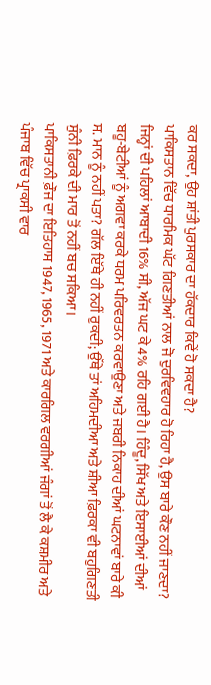ਕਰ ਸਕਦਾ, ਉਹ ਸ਼ਾਂਤੀ ਪੁਰਸਕਾਰ ਦਾ ਹੱਕਦਾਰ ਕਿਵੇਂ ਹੋ ਸਕਦਾ ਹੈ?
ਪਾਕਿਸਤਾਨ ਵਿੱਚ ਧਾਰਮਿਕ ਘੱਟ ਗਿਣਤੀਆਂ ਨਾਲ ਜੋ ਦੁਰਵਿਵਹਾਰ ਹੋ ਰਿਹਾ ਹੈ, ਉਸ ਬਾਰੇ ਕੌਣ ਨਹੀਂ ਜਾਣਦਾ? ਜਿਨ੍ਹਾਂ ਦੀ ਪਹਿਲਾਂ ਆਬਾਦੀ 16% ਸੀ, ਅੱਜ ਘਟ ਕੇ 4% ਰਹਿ ਗਈ ਹੈ। ਹਿੰਦੂ, ਸਿੱਖ ਅਤੇ ਇਸਾਈਆਂ ਦੀਆਂ ਬਹੂ-ਬੇਟੀਆਂ ਨੂੰ ਅਗਵਾ ਕਰਕੇ ਧਰਮ ਪਰਿਵਰਤਨ ਕਰਵਾਉਣਾ ਅਤੇ ਜਬਰੀ ਨਿਕਾਹ ਦੀਆਂ ਘਟਨਾਵਾਂ ਬਾਰੇ ਕੀ ਸ. ਮਾਨ ਨੂੰ ਨਹੀਂ ਪਤਾ? ਗੱਲ ਇੱਥੇ ਹੀ ਨਹੀਂ ਰੁਕਦੀ; ਉੱਥੇ ਤਾਂ ਅਹਿਮਦੀਆ ਅਤੇ ਸ਼ੀਆ ਫ਼ਿਰਕਾ ਵੀ ਬਹੁਗਿਣਤੀ ਸੁੰਨੀ ਫ਼ਿਰਕੇ ਦੀ ਮਾਰ ਤੋਂ ਨਹੀਂ ਬਚ ਸਕਿਆ।
ਪਾਕਿਸਤਾਨੀ ਫ਼ੌਜ ਦਾ ਇਤਿਹਾਸ 1947, 1965, 1971 ਅਤੇ ਕਾਰਗਿਲ ਵਰਗੀਆਂ ਜੰਗਾਂ ਤੋਂ ਲੈ ਕੇ ਕਸ਼ਮੀਰ ਅਤੇ ਪੰਜਾਬ ਵਿੱਚ ਪ੍ਰਾਕਸੀ ਵਾਰ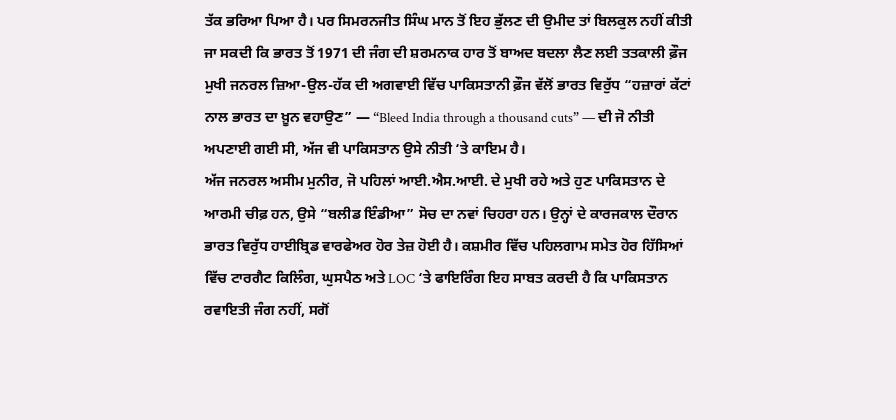ਤੱਕ ਭਰਿਆ ਪਿਆ ਹੈ। ਪਰ ਸਿਮਰਨਜੀਤ ਸਿੰਘ ਮਾਨ ਤੋਂ ਇਹ ਭੁੱਲਣ ਦੀ ਉਮੀਦ ਤਾਂ ਬਿਲਕੁਲ ਨਹੀਂ ਕੀਤੀ ਜਾ ਸਕਦੀ ਕਿ ਭਾਰਤ ਤੋਂ 1971 ਦੀ ਜੰਗ ਦੀ ਸ਼ਰਮਨਾਕ ਹਾਰ ਤੋਂ ਬਾਅਦ ਬਦਲਾ ਲੈਣ ਲਈ ਤਤਕਾਲੀ ਫ਼ੌਜ ਮੁਖੀ ਜਨਰਲ ਜ਼ਿਆ-ਉਲ-ਹੱਕ ਦੀ ਅਗਵਾਈ ਵਿੱਚ ਪਾਕਿਸਤਾਨੀ ਫ਼ੌਜ ਵੱਲੋਂ ਭਾਰਤ ਵਿਰੁੱਧ “ਹਜ਼ਾਰਾਂ ਕੱਟਾਂ ਨਾਲ ਭਾਰਤ ਦਾ ਖ਼ੂਨ ਵਹਾਉਣ” — “Bleed India through a thousand cuts” — ਦੀ ਜੋ ਨੀਤੀ ਅਪਣਾਈ ਗਈ ਸੀ, ਅੱਜ ਵੀ ਪਾਕਿਸਤਾਨ ਉਸੇ ਨੀਤੀ ‘ਤੇ ਕਾਇਮ ਹੈ।
ਅੱਜ ਜਨਰਲ ਅਸੀਮ ਮੁਨੀਰ, ਜੋ ਪਹਿਲਾਂ ਆਈ.ਐਸ.ਆਈ. ਦੇ ਮੁਖੀ ਰਹੇ ਅਤੇ ਹੁਣ ਪਾਕਿਸਤਾਨ ਦੇ ਆਰਮੀ ਚੀਫ਼ ਹਨ, ਉਸੇ “ਬਲੀਡ ਇੰਡੀਆ” ਸੋਚ ਦਾ ਨਵਾਂ ਚਿਹਰਾ ਹਨ। ਉਨ੍ਹਾਂ ਦੇ ਕਾਰਜਕਾਲ ਦੌਰਾਨ ਭਾਰਤ ਵਿਰੁੱਧ ਹਾਈਬ੍ਰਿਡ ਵਾਰਫੇਅਰ ਹੋਰ ਤੇਜ਼ ਹੋਈ ਹੈ। ਕਸ਼ਮੀਰ ਵਿੱਚ ਪਹਿਲਗਾਮ ਸਮੇਤ ਹੋਰ ਹਿੱਸਿਆਂ ਵਿੱਚ ਟਾਰਗੈਟ ਕਿਲਿੰਗ, ਘੁਸਪੈਠ ਅਤੇ LOC ‘ਤੇ ਫਾਇਰਿੰਗ ਇਹ ਸਾਬਤ ਕਰਦੀ ਹੈ ਕਿ ਪਾਕਿਸਤਾਨ ਰਵਾਇਤੀ ਜੰਗ ਨਹੀਂ, ਸਗੋਂ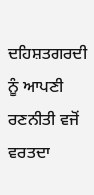ਦਹਿਸ਼ਤਗਰਦੀ ਨੂੰ ਆਪਣੀ ਰਣਨੀਤੀ ਵਜੋਂ ਵਰਤਦਾ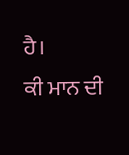ਹੈ।
ਕੀ ਮਾਨ ਦੀ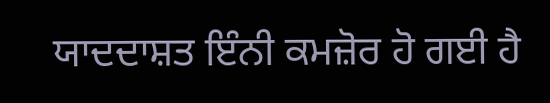ਯਾਦਦਾਸ਼ਤ ਇੰਨੀ ਕਮਜ਼ੋਰ ਹੋ ਗਈ ਹੈ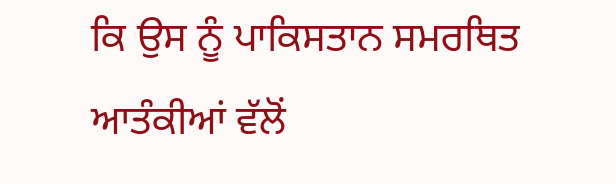ਕਿ ਉਸ ਨੂੰ ਪਾਕਿਸਤਾਨ ਸਮਰਥਿਤ ਆਤੰਕੀਆਂ ਵੱਲੋਂ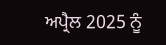ਅਪ੍ਰੈਲ 2025 ਨੂੰ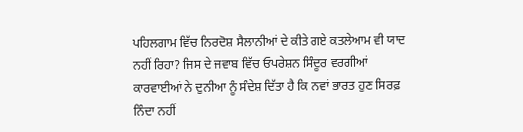ਪਹਿਲਗਾਮ ਵਿੱਚ ਨਿਰਦੋਸ਼ ਸੈਲਾਨੀਆਂ ਦੇ ਕੀਤੇ ਗਏ ਕਤਲੇਆਮ ਵੀ ਯਾਦ ਨਹੀਂ ਰਿਹਾ? ਜਿਸ ਦੇ ਜਵਾਬ ਵਿੱਚ ਓਪਰੇਸ਼ਨ ਸਿੰਦੂਰ ਵਰਗੀਆਂ ਕਾਰਵਾਈਆਂ ਨੇ ਦੁਨੀਆ ਨੂੰ ਸੰਦੇਸ਼ ਦਿੱਤਾ ਹੈ ਕਿ ਨਵਾਂ ਭਾਰਤ ਹੁਣ ਸਿਰਫ਼ ਨਿੰਦਾ ਨਹੀਂ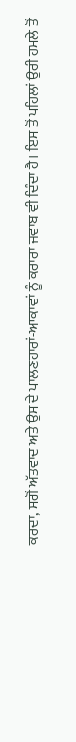ਕਰਦਾ, ਸਗੋਂ ਅੱਤਵਾਦ ਅਤੇ ਉਸ ਦੇ ਪਾਲਣਹਾਰਾਂ-ਆਕਾਵਾਂ ਨੂੰ ਕਰਾਰਾ ਜਵਾਬ ਵੀ ਦਿੰਦਾ ਹੈ। ਇਸ ਤੋਂ ਪਹਿਲਾਂ ਉਰੀ ਹਮਲੇ ਤੋਂ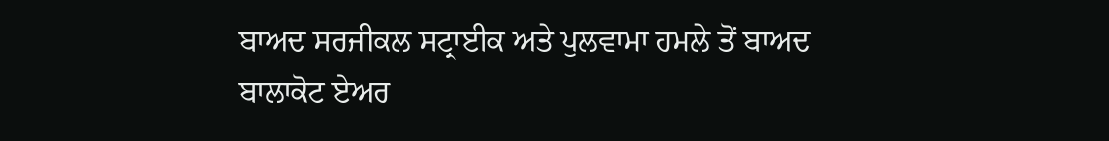ਬਾਅਦ ਸਰਜੀਕਲ ਸਟ੍ਰਾਈਕ ਅਤੇ ਪੁਲਵਾਮਾ ਹਮਲੇ ਤੋਂ ਬਾਅਦ ਬਾਲਾਕੋਟ ਏਅਰ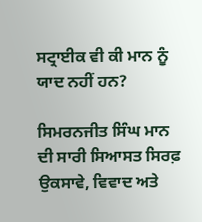ਸਟ੍ਰਾਈਕ ਵੀ ਕੀ ਮਾਨ ਨੂੰ ਯਾਦ ਨਹੀਂ ਹਨ?

ਸਿਮਰਨਜੀਤ ਸਿੰਘ ਮਾਨ ਦੀ ਸਾਰੀ ਸਿਆਸਤ ਸਿਰਫ਼ ਉਕਸਾਵੇ, ਵਿਵਾਦ ਅਤੇ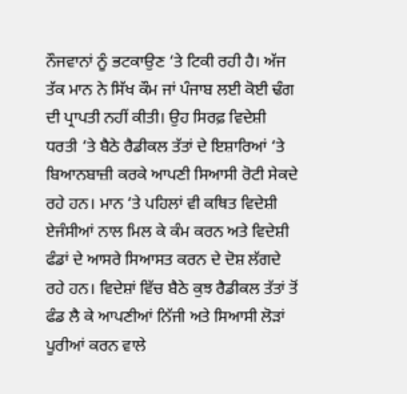ਨੌਜਵਾਨਾਂ ਨੂੰ ਭਟਕਾਉਣ ‘ਤੇ ਟਿਕੀ ਰਹੀ ਹੈ। ਅੱਜ ਤੱਕ ਮਾਨ ਨੇ ਸਿੱਖ ਕੌਮ ਜਾਂ ਪੰਜਾਬ ਲਈ ਕੋਈ ਢੰਗ ਦੀ ਪ੍ਰਾਪਤੀ ਨਹੀਂ ਕੀਤੀ। ਉਹ ਸਿਰਫ਼ ਵਿਦੇਸ਼ੀ ਧਰਤੀ ‘ਤੇ ਬੈਠੇ ਰੈਡੀਕਲ ਤੱਤਾਂ ਦੇ ਇਸ਼ਾਰਿਆਂ ‘ਤੇ ਬਿਆਨਬਾਜ਼ੀ ਕਰਕੇ ਆਪਣੀ ਸਿਆਸੀ ਰੋਟੀ ਸੇਕਦੇ ਰਹੇ ਹਨ। ਮਾਨ ‘ਤੇ ਪਹਿਲਾਂ ਵੀ ਕਥਿਤ ਵਿਦੇਸ਼ੀ ਏਜੰਸੀਆਂ ਨਾਲ ਮਿਲ ਕੇ ਕੰਮ ਕਰਨ ਅਤੇ ਵਿਦੇਸ਼ੀ ਫੰਡਾਂ ਦੇ ਆਸਰੇ ਸਿਆਸਤ ਕਰਨ ਦੇ ਦੋਸ਼ ਲੱਗਦੇ ਰਹੇ ਹਨ। ਵਿਦੇਸ਼ਾਂ ਵਿੱਚ ਬੈਠੇ ਕੁਝ ਰੈਡੀਕਲ ਤੱਤਾਂ ਤੋਂ ਫੰਡ ਲੈ ਕੇ ਆਪਣੀਆਂ ਨਿੱਜੀ ਅਤੇ ਸਿਆਸੀ ਲੋੜਾਂ ਪੂਰੀਆਂ ਕਰਨ ਵਾਲੇ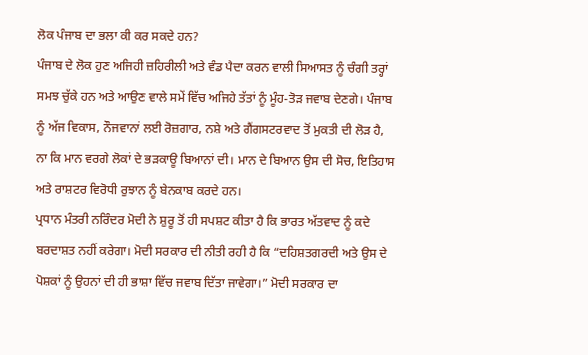ਲੋਕ ਪੰਜਾਬ ਦਾ ਭਲਾ ਕੀ ਕਰ ਸਕਦੇ ਹਨ?
ਪੰਜਾਬ ਦੇ ਲੋਕ ਹੁਣ ਅਜਿਹੀ ਜ਼ਹਿਰੀਲੀ ਅਤੇ ਵੰਡ ਪੈਦਾ ਕਰਨ ਵਾਲੀ ਸਿਆਸਤ ਨੂੰ ਚੰਗੀ ਤਰ੍ਹਾਂ ਸਮਝ ਚੁੱਕੇ ਹਨ ਅਤੇ ਆਉਣ ਵਾਲੇ ਸਮੇਂ ਵਿੱਚ ਅਜਿਹੇ ਤੱਤਾਂ ਨੂੰ ਮੂੰਹ-ਤੋੜ ਜਵਾਬ ਦੇਣਗੇ। ਪੰਜਾਬ ਨੂੰ ਅੱਜ ਵਿਕਾਸ, ਨੌਜਵਾਨਾਂ ਲਈ ਰੋਜ਼ਗਾਰ, ਨਸ਼ੇ ਅਤੇ ਗੈਂਗਸਟਰਵਾਦ ਤੋਂ ਮੁਕਤੀ ਦੀ ਲੋੜ ਹੈ, ਨਾ ਕਿ ਮਾਨ ਵਰਗੇ ਲੋਕਾਂ ਦੇ ਭੜਕਾਊ ਬਿਆਨਾਂ ਦੀ। ਮਾਨ ਦੇ ਬਿਆਨ ਉਸ ਦੀ ਸੋਚ, ਇਤਿਹਾਸ ਅਤੇ ਰਾਸ਼ਟਰ ਵਿਰੋਧੀ ਰੁਝਾਨ ਨੂੰ ਬੇਨਕਾਬ ਕਰਦੇ ਹਨ।
ਪ੍ਰਧਾਨ ਮੰਤਰੀ ਨਰਿੰਦਰ ਮੋਦੀ ਨੇ ਸ਼ੁਰੂ ਤੋਂ ਹੀ ਸਪਸ਼ਟ ਕੀਤਾ ਹੈ ਕਿ ਭਾਰਤ ਅੱਤਵਾਦ ਨੂੰ ਕਦੇ ਬਰਦਾਸ਼ਤ ਨਹੀਂ ਕਰੇਗਾ। ਮੋਦੀ ਸਰਕਾਰ ਦੀ ਨੀਤੀ ਰਹੀ ਹੈ ਕਿ “ਦਹਿਸ਼ਤਗਰਦੀ ਅਤੇ ਉਸ ਦੇ ਪੋਸ਼ਕਾਂ ਨੂੰ ਉਹਨਾਂ ਦੀ ਹੀ ਭਾਸ਼ਾ ਵਿੱਚ ਜਵਾਬ ਦਿੱਤਾ ਜਾਵੇਗਾ।” ਮੋਦੀ ਸਰਕਾਰ ਦਾ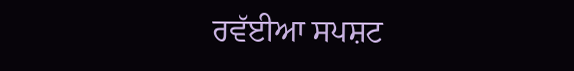ਰਵੱਈਆ ਸਪਸ਼ਟ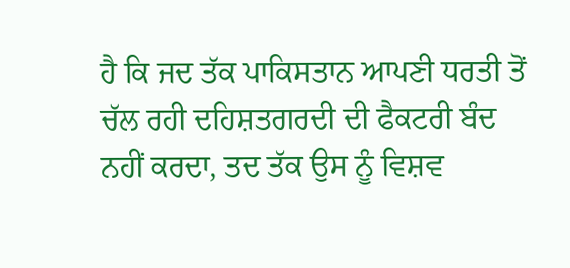ਹੈ ਕਿ ਜਦ ਤੱਕ ਪਾਕਿਸਤਾਨ ਆਪਣੀ ਧਰਤੀ ਤੋਂ ਚੱਲ ਰਹੀ ਦਹਿਸ਼ਤਗਰਦੀ ਦੀ ਫੈਕਟਰੀ ਬੰਦ ਨਹੀਂ ਕਰਦਾ, ਤਦ ਤੱਕ ਉਸ ਨੂੰ ਵਿਸ਼ਵ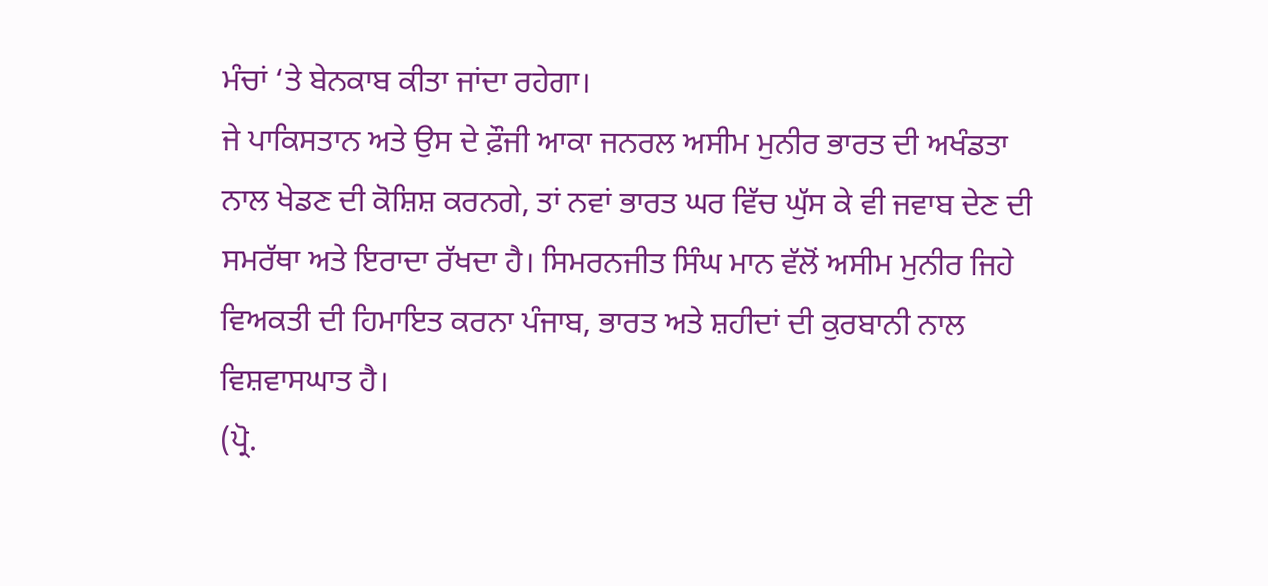ਮੰਚਾਂ ‘ਤੇ ਬੇਨਕਾਬ ਕੀਤਾ ਜਾਂਦਾ ਰਹੇਗਾ।
ਜੇ ਪਾਕਿਸਤਾਨ ਅਤੇ ਉਸ ਦੇ ਫ਼ੌਜੀ ਆਕਾ ਜਨਰਲ ਅਸੀਮ ਮੁਨੀਰ ਭਾਰਤ ਦੀ ਅਖੰਡਤਾ ਨਾਲ ਖੇਡਣ ਦੀ ਕੋਸ਼ਿਸ਼ ਕਰਨਗੇ, ਤਾਂ ਨਵਾਂ ਭਾਰਤ ਘਰ ਵਿੱਚ ਘੁੱਸ ਕੇ ਵੀ ਜਵਾਬ ਦੇਣ ਦੀ ਸਮਰੱਥਾ ਅਤੇ ਇਰਾਦਾ ਰੱਖਦਾ ਹੈ। ਸਿਮਰਨਜੀਤ ਸਿੰਘ ਮਾਨ ਵੱਲੋਂ ਅਸੀਮ ਮੁਨੀਰ ਜਿਹੇ ਵਿਅਕਤੀ ਦੀ ਹਿਮਾਇਤ ਕਰਨਾ ਪੰਜਾਬ, ਭਾਰਤ ਅਤੇ ਸ਼ਹੀਦਾਂ ਦੀ ਕੁਰਬਾਨੀ ਨਾਲ ਵਿਸ਼ਵਾਸਘਾਤ ਹੈ।
(ਪ੍ਰੋ.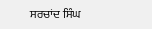ਸਰਚਾਂਦ ਸਿੰਘ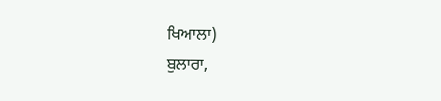ਖਿਆਲਾ)
ਬੁਲਾਰਾ,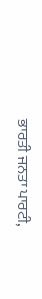ਭਾਰਤੀ ਜਨਤਾ ਪਾਰਟੀ,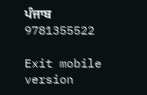ਪੰਜਾਬ
9781355522

Exit mobile version